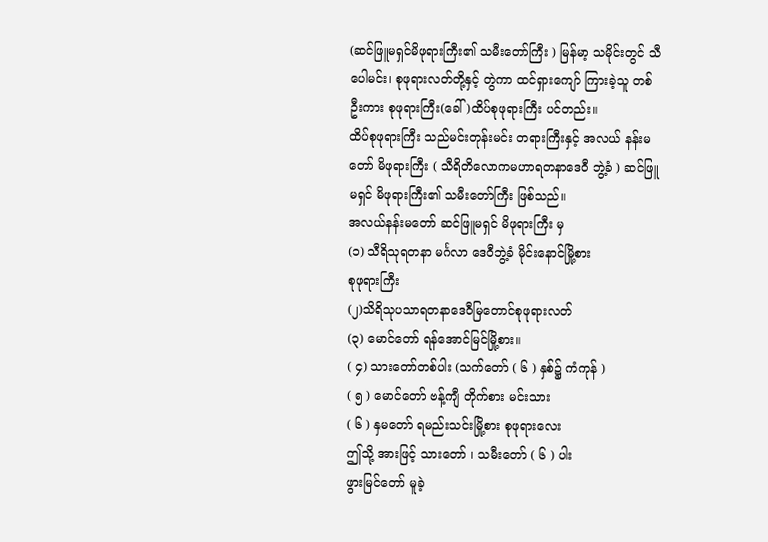(ဆင်ဖြူမရှင်မိဖုရားကြီး၏ သမီးတော်ကြီး ) မြန်မာ့ သမိုင်းတွင် သီပေါမင်း၊ စုဖုရားလတ်တို့နှင့် တွဲကာ ထင်ရှားကျော် ကြားခဲ့သူ တစ်ဦးကား စုဖုရားကြီး(ခေါ် )ထိပ်စုဖုရားကြီး ပင်တည်း။
ထိပ်စုဖုရားကြီး သည်မင်းတုန်းမင်း တရားကြီးနှင့် အလယ် နန်းမတော် မိဖုရားကြီး ( သီရိတိလောကမဟာရတနာဒေဝီ ဘွဲ့ခံ ) ဆင်ဖြူမရှင် မိဖုရားကြီး၏ သမီးတော်ကြီး ဖြစ်သည်။
အလယ်နန်းမတော် ဆင်ဖြူမရှင် မိဖုရားကြီး မှ
(၁) သီရိသုရတနာ မင်္ဂလာ ဒေဝီဘွဲ့ခံ မိုင်းနောင်မြို့စား
စုဖုရားကြီး
(၂)သိရိသုပသာရတနာဒေဝီမြတောင်စုဖုရားလတ်
(၃) မောင်တော် ရန်အောင်မြင်မြို့စား။
( ၄) သားတော်တစ်ပါး (သက်တော် ( ၆ ) နှစ်၌ ကံကုန် )
( ၅ ) မောင်တော် ဗန့်ကျီ တိုက်စား မင်းသား
( ၆ ) နှမတော် ရမည်းသင်းမြို့စား စုဖုရားလေး
ဤသို့ အားဖြင့် သားတော် ၊ သမီးတော် ( ၆ ) ပါး
ဖွားမြင်တော် မူခဲ့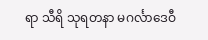ရာ သီရိ သုရတနာ မဂင်္လာဒေဝီ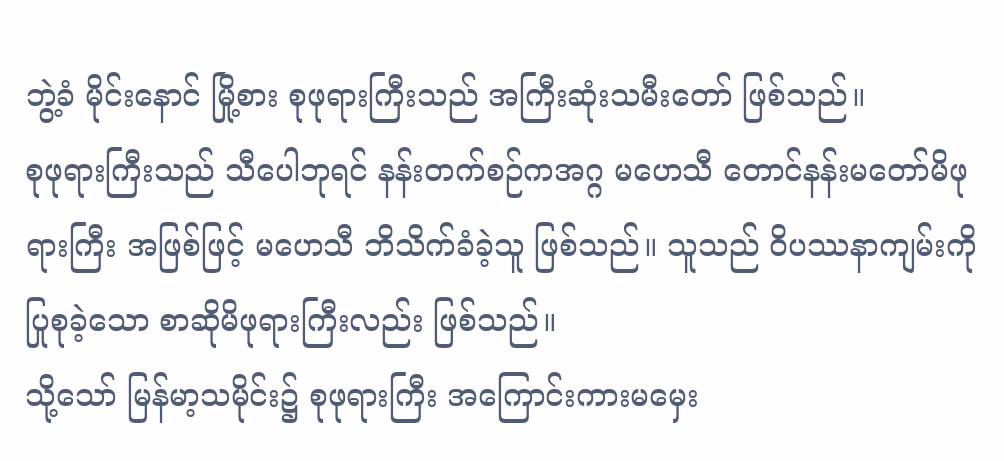ဘွဲ့ခံ မိုင်းနောင် မြို့စား စုဖုရားကြီးသည် အကြီးဆုံးသမီးတော် ဖြစ်သည်။
စုဖုရားကြီးသည် သီပေါဘုရင် နန်းတက်စဉ်ကအဂ္ဂ မဟေသီ တောင်နန်းမတော်မိဖုရားကြီး အဖြစ်ဖြင့် မဟေသီ ဘိသိက်ခံခဲ့သူ ဖြစ်သည်။ သူသည် ဝိပဿနာကျမ်းကို ပြုစုခဲ့သော စာဆိုမိဖုရားကြီးလည်း ဖြစ်သည်။
သို့သော် မြန်မာ့သမိုင်း၌ စုဖုရားကြီး အကြောင်းကားမမှေး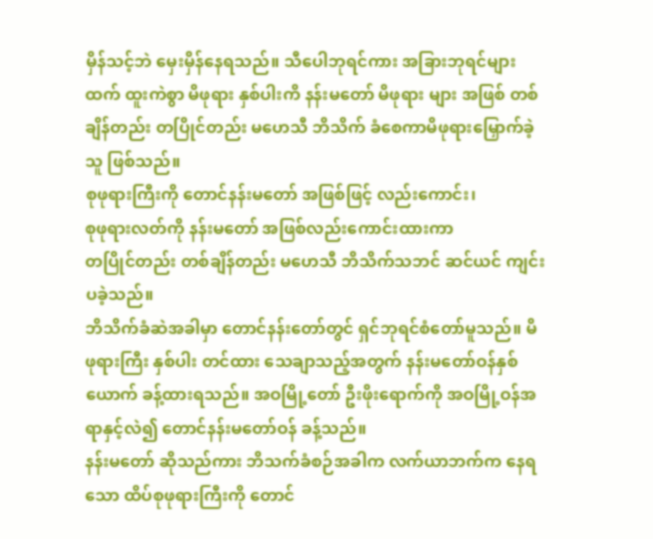မှိန်သင့်ဘဲ မှေးမှိန်နေရသည်။ သီပေါဘုရင်ကား အခြားဘုရင်များထက် ထူးကဲစွာ မိဖုရား နှစ်ပါးကိ နန်းမတော် မိဖုရား များ အဖြစ် တစ်ချိန်တည်း တပြိုင်တည်း မဟေသီ ဘိသိက် ခံစေကာမိဖုရားမြှောက်ခဲ့သူ ဖြစ်သည်။
စုဖုရားကြီးကို တောင်နန်းမတော် အဖြစ်ဖြင့် လည်းကောင်း၊
စုဖုရားလတ်ကို နန်းမတော် အဖြစ်လည်းကောင်းထားကာ
တပြိုင်တည်း တစ်ချိန်တည်း မဟေသီ ဘိသိက်သဘင် ဆင်ယင် ကျင်းပခဲ့သည်။
ဘိသိက်ခံဆဲအခါမှာ တောင်နန်းတော်တွင် ရှင်ဘုရင်စံတော်မူသည်။ မိဖုရားကြီး နှစ်ပါး တင်ထား သေချာသည့်အတွက် နန်းမတော်ဝန်နှစ်ယောက် ခန့်ထားရသည်။ အဝမြို့တော် ဦးဖိုးရောက်ကို အဝမြို့ဝန်အရာနှင့်လဲ၍ တောင်နန်းမတော်ဝန် ခန့်သည်။
နန်းမတော် ဆိုသည်ကား ဘိသက်ခံစဉ်အခါက လက်ယာဘက်က နေရသော ထိပ်စုဖုရားကြီးကို တောင်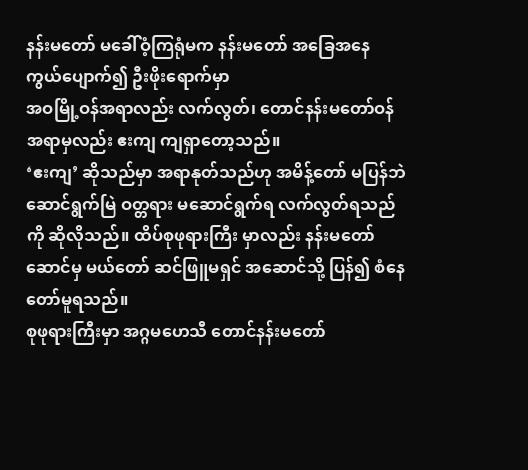နန်းမတော် မခေါ်ဝံ့ကြရုံမက နန်းမတော် အခြေအနေ ကွယ်ပျောက်၍ ဦးဖိုးရောက်မှာ
အဝမြို့ဝန်အရာလည်း လက်လွတ်၊ တောင်နန်းမတော်ဝန် အရာမှလည်း ဧးကျ ကျရှာတော့သည်။
‘ဧးကျ’ ဆိုသည်မှာ အရာနုတ်သည်ဟု အမိန့်တော် မပြန်ဘဲ ဆောင်ရွက်မြဲ ဝတ္တရား မဆောင်ရွက်ရ လက်လွတ်ရသည်ကို ဆိုလိုသည်။ ထိပ်စုဖုရားကြီး မှာလည်း နန်းမတော်ဆောင်မှ မယ်တော် ဆင်ဖြူမရှင် အဆောင်သို့ ပြန်၍ စံနေတော်မူရသည်။
စုဖုရားကြီးမှာ အဂ္ဂမဟေသီ တောင်နန်းမတော်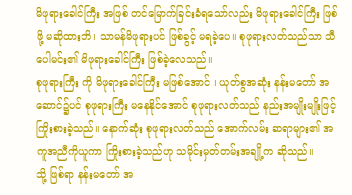မိဖုရားခေါင်ကြီး အဖြစ် တင်မြောက်ခြင်းခံရသော်လည်း မိဖုရားခေါင်ကြီး ဖြစ်ဖို့ မဆိုထားဘိ၊ သာမန်မိဖုရားပင် ဖြစ်ခွင့် မရခဲ့ပေ။ စုဖုရားလတ်သည်သာ သီပေါမင်း၏ မိဖုရားခေါင်ကြီး ဖြစ်ခဲ့လေသည်။
စုဖုရားကြီး ကို မိဖုရားခေါင်ကြီး မဖြစ်အောင် ၊ ယုတ်စွအဆုံး နန်းမတော် အဆောင်၌ပင် စုဖုရားကြီး မနေနိုင်အောင် စုဖုရားလတ်သည် နည်းအမျိုးမျိုးဖြင့် ကြိုးစားခဲ့သည်။ နောက်ဆုံး စုဖုရားလတ်သည် အောက်လမ်း ဆရာများ၏ အကူအညီကိုယူကာ ကြိုးစားခဲ့သည်ဟု သမိုင်းမှတ်တမ်းအချို့က ဆိုသည်။
သို့ ဖြစ်ရာ နန်းမတော် အ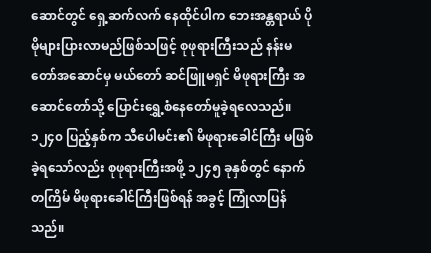ဆောင်တွင် ရှေ့ဆက်လက် နေထိုင်ပါက ဘေးအန္တရာယ် ပိုမိုများပြားလာမည်ဖြစ်သဖြင့် စုဖုရားကြီးသည် နန်းမတော်အဆောင်မှ မယ်တော် ဆင်ဖြူမရှင် မိဖုရားကြီး အဆောင်တော်သို့ ပြောင်းရွှေ့စံနေတော်မူခဲ့ရလေသည်။
၁၂၄၀ ပြည့်နှစ်က သီပေါမင်း၏ မိဖုရားခေါင်ကြီး မဖြစ်ခဲ့ရသော်လည်း စုဖုရားကြီးအဖို့ ၁၂၄၅ ခုနှစ်တွင် နောက်တကြိမ် မိဖုရားခေါင်ကြီးဖြစ်ရန် အခွင့် ကြုံလာပြန်သည်။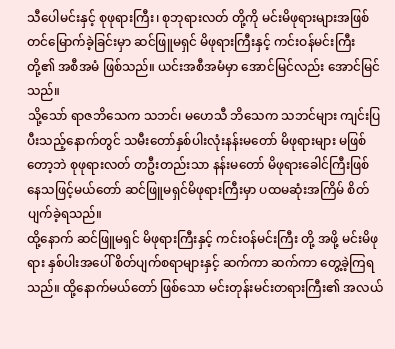သီပေါမင်းနှင့် စုဖုရားကြီး၊ စုဘုရားလတ် တို့ကို မင်းမိဖုရားများအဖြစ် တင်မြောက်ခဲ့ခြင်းမှာ ဆင်ဖြူမရှင် မိဖုရားကြီးနှင့် ကင်းဝန်မင်းကြီးတို့၏ အစီအမံ ဖြစ်သည်။ ယင်းအစီအမံမှာ အောင်မြင်လည်း အောင်မြင်သည်။
သို့သော် ရာဇဘိသေက သဘင်၊ မဟေသီ ဘိသေက သဘင်များ ကျင်းပြပီးသည့်နောက်တွင် သမီးတော်နှစ်ပါးလုံးနန်းမတော် မိဖုရားများ မဖြစ်တော့ဘဲ စုဖုရားလတ် တဦးတည်းသာ နန်းမတော် မိဖုရားခေါင်ကြီးဖြစ်နေသဖြင့်မယ်တော် ဆင်ဖြူမရှင်မိဖုရားကြီးမှာ ပထမဆုံးအကြိမ် စိတ်ပျက်ခဲ့ရသည်။
ထို့နောက် ဆင်ဖြူမရှင် မိဖုရားကြီးနှင့် ကင်းဝန်မင်းကြီး တို့ အဖို့ မင်းမိဖုရား နှစ်ပါးအပေါ် စိတ်ပျက်စရာများနှင့် ဆက်ကာ ဆက်ကာ တွေ့ခဲ့ကြရသည်။ ထို့နောက်မယ်တော် ဖြစ်သော မင်းတုန်းမင်းတရားကြီး၏ အလယ်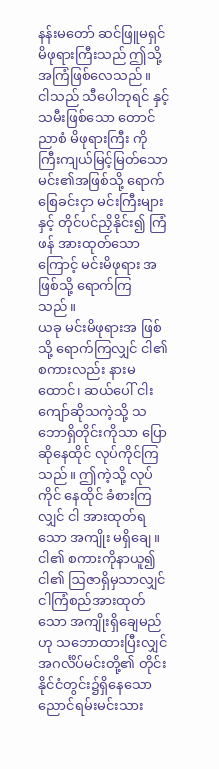နန်းမတော် ဆင်ဖြူမရှင် မိဖုရားကြီးသည် ဤသို့အကြံဖြစ်လေသည်။
ငါသည် သီပေါဘုရင် နှင့် သမီးဖြစ်သော တောင်ညာစံ မိဖုရားကြီး ကို ကြီးကျယ်မြင့်မြတ်သော မင်း၏အဖြစ်သို့ ရောက်စြေခင်းငှာ မင်းကြီးများနှင့် တိုင်ပင်ညှိနိုင်း၍ ကြံဖန် အားထုတ်သောကြောင့် မင်းမိဖုရား အဖြစ်သို့ ရောက်ကြသည်။
ယခု မင်းမိဖုရားအ ဖြစ်သို့ ရောက်ကြလျှင် ငါ၏ စကားလည်း နားမထောင်၊ ဆယ်ပေါ် ငါးကျော်ဆိုသကဲ့သို့ သဘောရှိတိုင်းကိုသာ ပြောဆိုနေထိုင် လုပ်ကိုင်ကြသည်။ ဤကဲ့သို့ လုပ်ကိုင် နေထိုင် ခံစားကြလျှင် ငါ အားထုတ်ရသော အကျိုး မရှိချေ။
ငါ၏ စကားကိုနာယူ၍ ငါ၏ ဩဇာရှိမှသာလျှင်ငါကြံစည်အားထုတ်သော အကျိုးရှိချေမည်ဟု သဘောထားပြီးလျှင် အဂင်္လိပ်မင်းတို့၏ တိုင်းနိုင်ငံတွင်း၌ရှိနေသော ညောင်ရမ်းမင်းသား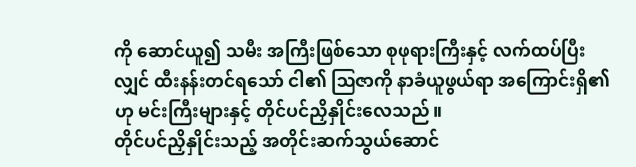ကို ဆောင်ယူ၍ သမီး အကြီးဖြစ်သော စုဖုရားကြီးနှင့် လက်ထပ်ပြီးလျှင် ထီးနန်းတင်ရသော် ငါ၏ ဩဇာကို နာခံယူဖွယ်ရာ အကြောင်းရှိ၏ ဟု မင်းကြီးများနှင့် တိုင်ပင်ညှိနှိုင်းလေသည်။
တိုင်ပင်ညှိနှိုင်းသည့် အတိုင်းဆက်သွယ်ဆောင်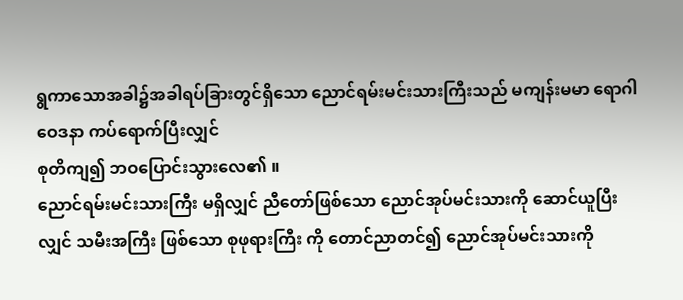ရွကာသောအခါ၌အခါရပ်ခြားတွင်ရှိသော ညောင်ရမ်းမင်းသားကြီးသည် မကျန်းမမာ ရောဂါဝေဒနာ ကပ်ရောက်ပြီးလျှင်
စုတိကျ၍ ဘဝပြောင်းသွားလေ၏ ။
ညောင်ရမ်းမင်းသားကြီး မရှိလျှင် ညီတော်ဖြစ်သော ညောင်အုပ်မင်းသားကို ဆောင်ယူပြီးလျှင် သမီးအကြီး ဖြစ်သော စုဖုရားကြီး ကို တောင်ညာတင်၍ ညောင်အုပ်မင်းသားကို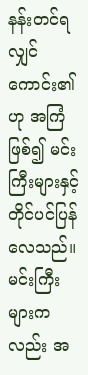နန်းတင်ရလျှင် ကောင်း၏ ဟု အကြံဖြစ်၍ မင်းကြီးများနှင့် တိုင်ပင်ပြန်လေသည်။
မင်းကြီးများကလည်း အ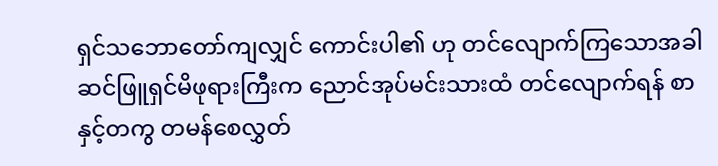ရှင်သဘောတော်ကျလျှင် ကောင်းပါ၏ ဟု တင်လျောက်ကြသောအခါ ဆင်ဖြူရှင်မိဖုရားကြီးက ညောင်အုပ်မင်းသားထံ တင်လျောက်ရန် စာနှင့်တကွ တမန်စေလွှတ်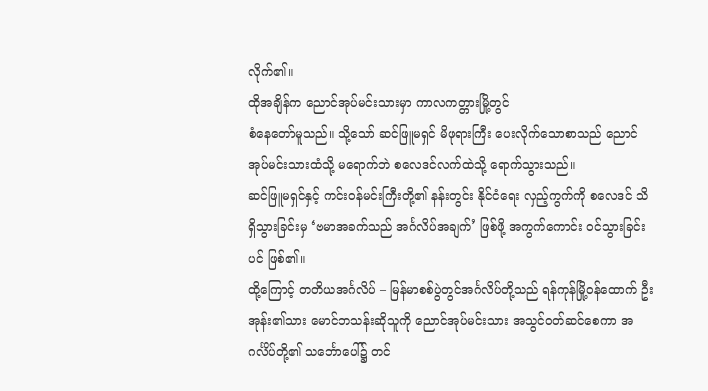လိုက်၏။
ထိုအချိန်က ညောင်အုပ်မင်းသားမှာ ကာလကတ္တားမြို့တွင်
စံနေတော်မူသည်။ သို့သော် ဆင်ဖြူမရှင် မိဖုရားကြီး ပေးလိုက်သောစာသည် ညောင်အုပ်မင်းသားထံသို့ မရောက်ဘဲ စလေဒင်လက်ထဲသို့ ရောက်သွားသည်။
ဆင်ဖြူမရှင်နှင့် ကင်းဝန်မင်းကြီးတို့၏ နန်းတွင်း နိုင်ငံရေး လှည့်ကွက်ကို စလေဒင် သိရှိသွားခြင်းမှ ‘ဗမာအခက်သည် အင်္ဂလိပ်အချက်’ ဖြစ်ဖို့ အကွက်ကောင်း ဝင်သွားခြင်းပင် ဖြစ်၏။
ထို့ကြောင့် တတိယအင်္ဂလိပ် – မြန်မာစစ်ပွဲတွင်အင်္ဂလိပ်တို့သည် ရန်ကုန်မြို့ဝန်ထောက် ဦးအုန်း၏သား မောင်ဘသန်းဆိုသူကို ညောင်အုပ်မင်းသား အသွင်ဝတ်ဆင်စေကာ အဂင်္လိပ်တို့၏ သင်္ဘောပေါ်၌ တင်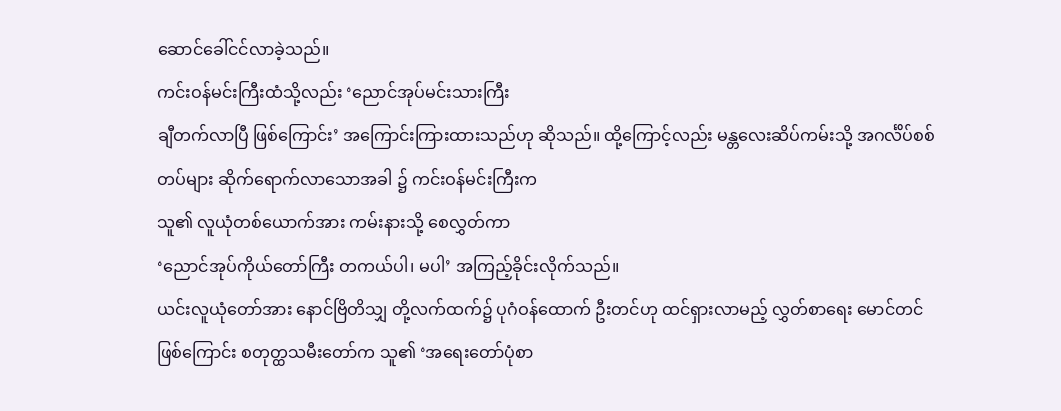ဆောင်ခေါ်ငင်လာခဲ့သည်။
ကင်းဝန်မင်းကြီးထံသို့လည်း ‘ညောင်အုပ်မင်းသားကြီး
ချီတက်လာပြီ ဖြစ်ကြောင်း’ အကြောင်းကြားထားသည်ဟု ဆိုသည်။ ထို့ကြောင့်လည်း မန္တလေးဆိပ်ကမ်းသို့ အဂင်္လိပ်စစ်တပ်များ ဆိုက်ရောက်လာသောအခါ ၌ ကင်းဝန်မင်းကြီးက
သူ၏ လူယုံတစ်ယောက်အား ကမ်းနားသို့ စေလွှတ်ကာ
‘ညောင်အုပ်ကိုယ်တော်ကြီး တကယ်ပါ၊ မပါ’ အကြည့်ခိုင်းလိုက်သည်။
ယင်းလူယုံတော်အား နောင်ဗြိတိသျှ တို့လက်ထက်၌ ပုဂံဝန်ထောက် ဦးတင်ဟု ထင်ရှားလာမည့် လွှတ်စာရေး မောင်တင် ဖြစ်ကြောင်း စတုတ္ထသမီးတော်က သူ၏ ‘အရေးတော်ပုံစာ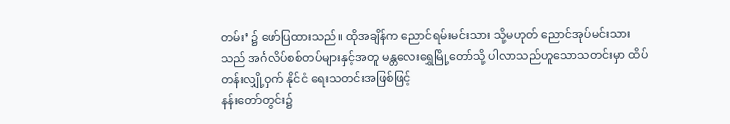တမ်း’ ၌ ဖော်ပြထားသည်။ ထိုအချိန်က ညောင်ရမ်းမင်းသား သို့မဟုတ် ညောင်အုပ်မင်းသားသည် အင်္ဂလိပ်စစ်တပ်များနှင့်အတူ မန္တလေးရွှေမြို့တော်သို့ ပါလာသည်ဟူသောသတင်းမှာ ထိပ်တန်းလျှို့ဝှက် နိုင်ငံ ရေးသတင်းအဖြစ်ဖြင့်
နန်းတော်တွင်း၌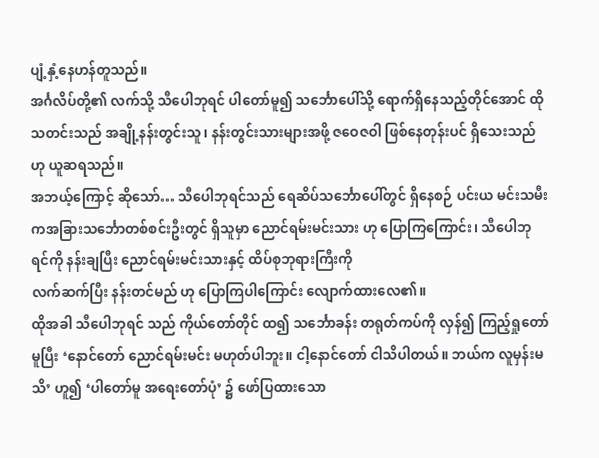ပျံ့နှံ့နေဟန်တူသည်။
အင်္ဂလိပ်တို့၏ လက်သို့ သီပေါဘုရင် ပါတော်မူ၍ သင်္ဘောပေါ်သို့ ရောက်ရှိနေသည့်တိုင်အောင် ထိုသတင်းသည် အချို့နန်းတွင်းသူ၊ နန်းတွင်းသားများအဖို့ ဇဝေဇဝါ ဖြစ်နေတုန်းပင် ရှိသေးသည်ဟု ယူဆရသည်။
အဘယ့်ကြောင့် ဆိုသော်… သီပေါဘုရင်သည် ရေဆိပ်သင်္ဘောပေါ်တွင် ရှိနေစဉ် ပင်းယ မင်းသမီးကအခြားသင်္ဘောတစ်စင်းဦးတွင် ရှိသူမှာ ညောင်ရမ်းမင်းသား ဟု ပြောကြကြောင်း၊ သီပေါဘုရင်ကို နန်းချပြီး ညောင်ရမ်းမင်းသားနှင့် ထိပ်စုဘုရားကြီးကို
လက်ဆက်ပြီး နန်းတင်မည် ဟု ပြောကြပါကြောင်း လျောက်ထားလေ၏။
ထိုအခါ သီပေါဘုရင် သည် ကိုယ်တော်တိုင် ထ၍ သင်္ဘောခန်း တရုတ်ကပ်ကို လှန်၍ ကြည့်ရှုတော်မူပြီး ‘နောင်တော် ညောင်ရမ်းမင်း မဟုတ်ပါဘူး။ ငါ့နောင်တော် ငါသိပါတယ်။ ဘယ်က လူမှန်းမသိ’ ဟူ၍ ‘ပါတော်မူ အရေးတော်ပုံ’ ၌ ဖော်ပြထားသော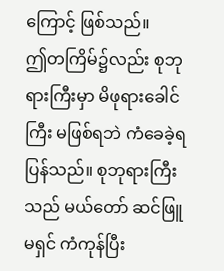ကြောင့် ဖြစ်သည်။
ဤတကြိမ်၌လည်း စုဘုရားကြီးမှာ မိဖုရားခေါင်ကြီး မဖြစ်ရဘဲ ကံခေခဲ့ရပြန်သည်။ စုဘုရားကြီးသည် မယ်တော် ဆင်ဖြူမရှင် ကံကုန်ပြီး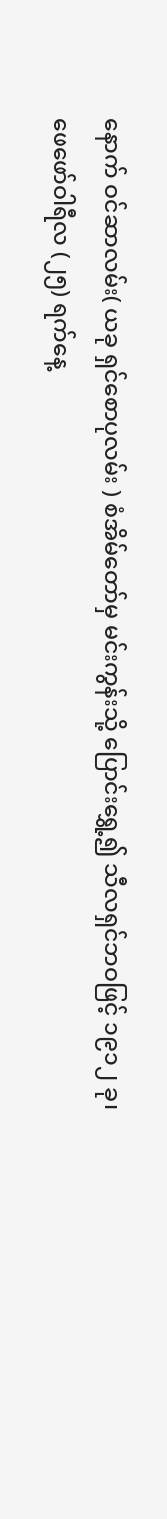နောက် ဝင်ဆာလမ်း( ယခု ရှင်စောပုလမ်း ) စံအိမ်တော်မှ မင်းကွန်းသို့ ပြောင်းရွှေ့၍ သီလရှင်ဘဝဖြင့် ၁၉၁၂ ခု၊
ဖေဖော်ဝါရီလ (၂၅) ရက်နေ့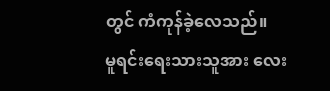တွင် ကံကုန်ခဲ့လေသည်။
မူရင်းရေးသားသူအား လေး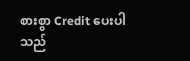စားစွာ Credit ပေးပါသည်